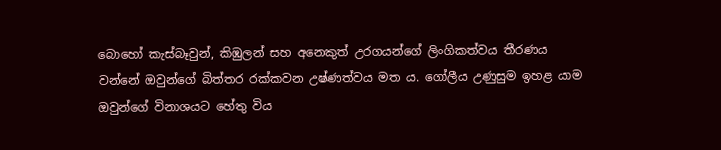බොහෝ කැස්බෑවුන්, කිඹුලන් සහ අනෙකුත් උරගයන්ගේ ලිංගිකත්වය තීරණය වන්නේ ඔවුන්ගේ බිත්තර රක්කවන උෂ්ණත්වය මත ය. ගෝලීය උණුසුම ඉහළ යාම ඔවුන්ගේ විනාශයට හේතු විය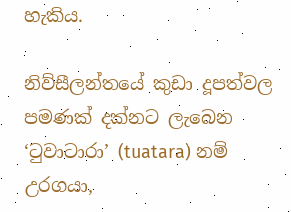හැකිය.

නිව්සීලන්තයේ කුඩා දූපත්වල පමණක් දක්නට ලැබෙන ‘ටුවාටාරා’ (tuatara) නම් උරගයා,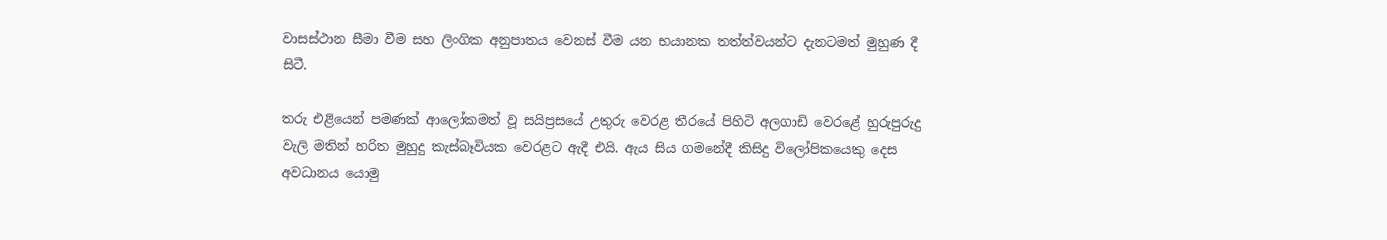වාසස්ථාන සීමා වීම සහ ලිංගික අනුපාතය වෙනස් වීම යන භයානක තත්ත්වයන්ට දැනටමත් මුහුණ දී සිටී.

තරු එළියෙන් පමණක් ආලෝකමත් වූ සයිප්‍රසයේ උතුරු වෙරළ තීරයේ පිහිටි අලගාඩි වෙරළේ හුරුපුරුදු වැලි මතින් හරිත මුහුදු කැස්බෑවියක වෙරළට ඇදී එයි. ඇය සිය ගමනේදී කිසිදු විලෝපිකයෙකු දෙස අවධානය යොමු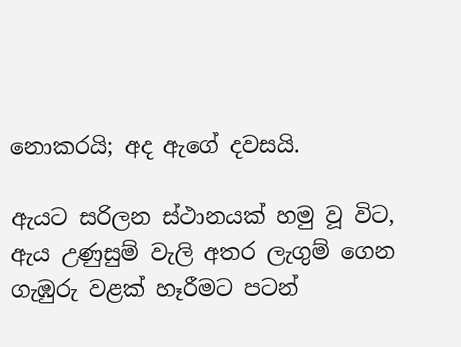නොකරයි; අද ඇගේ දවසයි.

ඇයට සරිලන ස්ථානයක් හමු වූ විට, ඇය උණුසුම් වැලි අතර ලැගුම් ගෙන ගැඹුරු වළක් හෑරීමට පටන්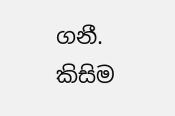ගනී. කිසිම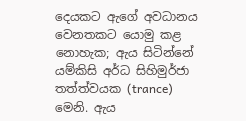දෙයකට ඇගේ අවධානය වෙනතකට යොමු කළ නොහැක; ඇය සිටින්නේ යම්කිසි අර්ධ සිහිමුර්ජා තත්ත්වයක (trance) මෙනි. ඇය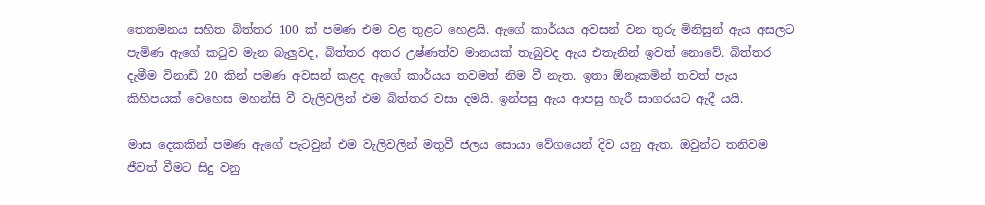තෙතමනය සහිත බිත්තර 100 ක් පමණ එම වළ තුළට හෙළයි. ඇගේ කාර්යය අවසන් වන තුරු මිනිසුන් ඇය අසලට පැමිණ ඇගේ කටුව මැන බැලුවද, බිත්තර අතර උෂ්ණත්ව මානයක් තැබුවද ඇය එතැනින් ඉවත් නොවේ. බිත්තර දැමීම විනාඩි 20 කින් පමණ අවසන් කළද ඇගේ කාර්යය තවමත් නිම වී නැත. ඉතා ඕනෑකමින් තවත් පැය කිහිපයක් වෙහෙස මහන්සි වී වැලිවලින් එම බිත්තර වසා දමයි. ඉන්පසු ඇය ආපසු හැරී සාගරයට ඇදී යයි.

මාස දෙකකින් පමණ ඇගේ පැටවුන් එම වැලිවලින් මතුවී ජලය සොයා වේගයෙන් දිව යනු ඇත. ඔවුන්ට තනිවම ජීවත් වීමට සිදු වනු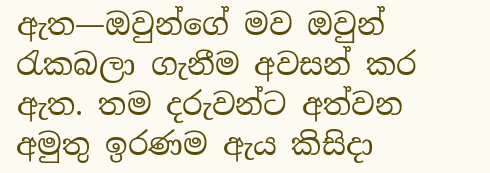ඇත—ඔවුන්ගේ මව ඔවුන් රැකබලා ගැනීම අවසන් කර ඇත. තම දරුවන්ට අත්වන අමුතු ඉරණම ඇය කිසිදා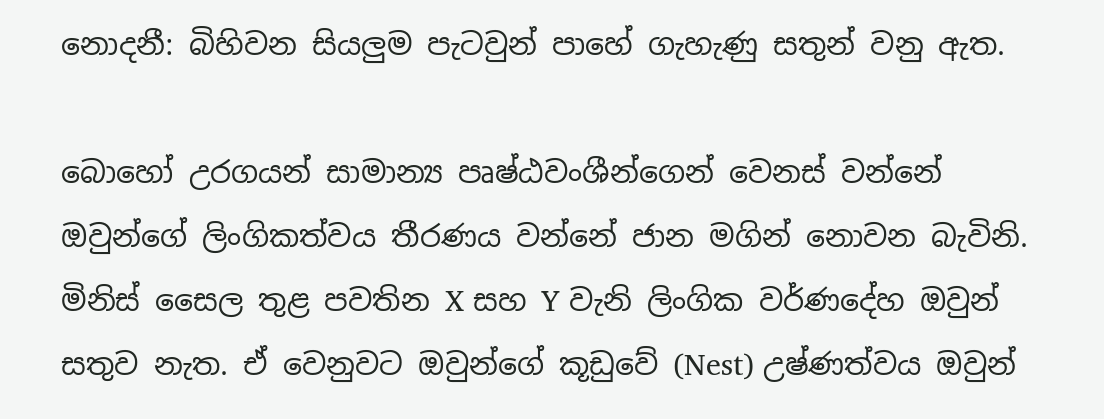නොදනී: බිහිවන සියලුම පැටවුන් පාහේ ගැහැණු සතුන් වනු ඇත.

බොහෝ උරගයන් සාමාන්‍ය පෘෂ්ඨවංශීන්ගෙන් වෙනස් වන්නේ ඔවුන්ගේ ලිංගිකත්වය තීරණය වන්නේ ජාන මගින් නොවන බැවිනි. මිනිස් සෛල තුළ පවතින X සහ Y වැනි ලිංගික වර්ණදේහ ඔවුන් සතුව නැත. ඒ වෙනුවට ඔවුන්ගේ කූඩුවේ (Nest) උෂ්ණත්වය ඔවුන්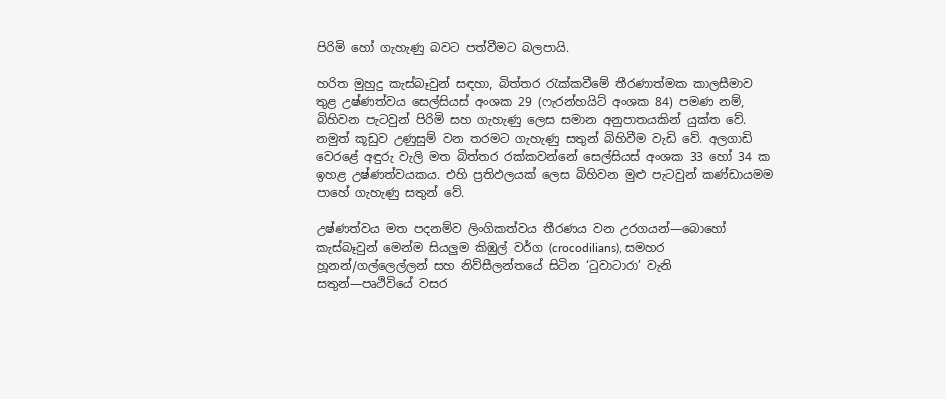පිරිමි හෝ ගැහැණු බවට පත්වීමට බලපායි.

හරිත මුහුදු කැස්බෑවුන් සඳහා, බිත්තර රැක්කවීමේ තීරණාත්මක කාලසීමාව තුළ උෂ්ණත්වය සෙල්සියස් අංශක 29 (ෆැරන්හයිට් අංශක 84) පමණ නම්, බිහිවන පැටවුන් පිරිමි සහ ගැහැණු ලෙස සමාන අනුපාතයකින් යුක්ත වේ. නමුත් කූඩුව උණුසුම් වන තරමට ගැහැණු සතුන් බිහිවීම වැඩි වේ. අලගාඩි වෙරළේ අඳුරු වැලි මත බිත්තර රක්කවන්නේ සෙල්සියස් අංශක 33 හෝ 34 ක ඉහළ උෂ්ණත්වයකය. එහි ප්‍රතිඵලයක් ලෙස බිහිවන මුළු පැටවුන් කණ්ඩායමම පාහේ ගැහැණු සතුන් වේ.

උෂ්ණත්වය මත පදනම්ව ලිංගිකත්වය තීරණය වන උරගයන්—බොහෝ කැස්බෑවුන් මෙන්ම සියලුම කිඹුල් වර්ග (crocodilians), සමහර හූනන්/ගල්ලෙල්ලන් සහ නිව්සීලන්තයේ සිටින ‘ටුවාටාරා’ වැනි සතුන්—පෘථිවියේ වසර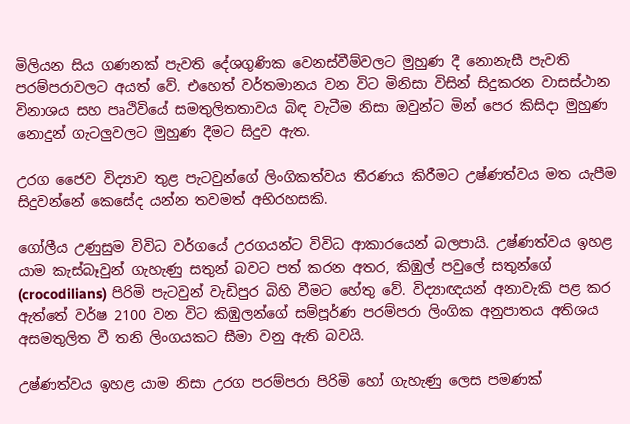මිලියන සිය ගණනක් පැවති දේශගුණික වෙනස්වීම්වලට මුහුණ දී නොනැසී පැවති පරම්පරාවලට අයත් වේ. එහෙත් වර්තමානය වන විට මිනිසා විසින් සිදුකරන වාසස්ථාන විනාශය සහ පෘථිවියේ සමතුලිතතාවය බිඳ වැටීම නිසා ඔවුන්ට මින් පෙර කිසිදා මුහුණ නොදුන් ගැටලුවලට මුහුණ දීමට සිදුව ඇත.

උරග ජෛව විද්‍යාව තුළ පැටවුන්ගේ ලිංගිකත්වය තීරණය කිරීමට උෂ්ණත්වය මත යැපීම සිදුවන්නේ කෙසේද යන්න තවමත් අභිරහසකි.

ගෝලීය උණුසුම විවිධ වර්ගයේ උරගයන්ට විවිධ ආකාරයෙන් බලපායි. උෂ්ණත්වය ඉහළ යාම කැස්බෑවුන් ගැහැණු සතුන් බවට පත් කරන අතර, කිඹුල් පවුලේ සතුන්ගේ (crocodilians) පිරිමි පැටවුන් වැඩිපුර බිහි වීමට හේතු වේ. විද්‍යාඥයන් අනාවැකි පළ කර ඇත්තේ වර්ෂ 2100 වන විට කිඹුලන්ගේ සම්පූර්ණ පරම්පරා ලිංගික අනුපාතය අතිශය අසමතුලිත වී තනි ලිංගයකට සීමා වනු ඇති බවයි.

උෂ්ණත්වය ඉහළ යාම නිසා උරග පරම්පරා පිරිමි හෝ ගැහැණු ලෙස පමණක්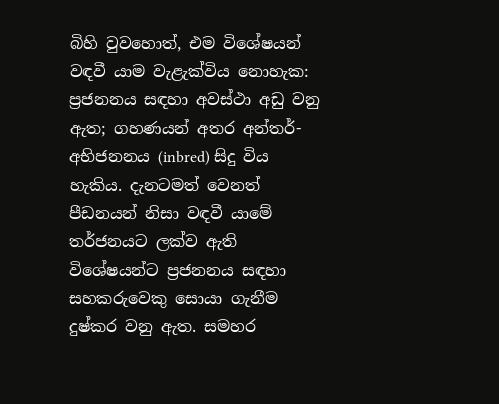බිහි වුවහොත්, එම විශේෂයන් වඳවී යාම වැළැක්විය නොහැක: ප්‍රජනනය සඳහා අවස්ථා අඩු වනු ඇත; ගහණයන් අතර අන්තර්-අභිජනනය (inbred) සිදු විය හැකිය. දැනටමත් වෙනත් පීඩනයන් නිසා වඳවී යාමේ තර්ජනයට ලක්ව ඇති විශේෂයන්ට ප්‍රජනනය සඳහා සහකරුවෙකු සොයා ගැනීම දුෂ්කර වනු ඇත. සමහර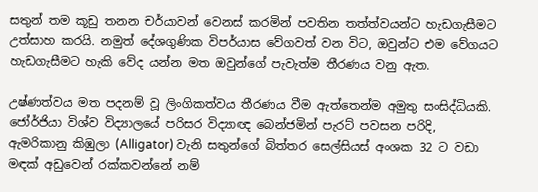සතුන් තම කූඩු තනන චර්යාවන් වෙනස් කරමින් පවතින තත්ත්වයන්ට හැඩගැසීමට උත්සාහ කරයි. නමුත් දේශගුණික විපර්යාස වේගවත් වන විට, ඔවුන්ට එම වේගයට හැඩගැසීමට හැකි වේද යන්න මත ඔවුන්ගේ පැවැත්ම තීරණය වනු ඇත.

උෂ්ණත්වය මත පදනම් වූ ලිංගිකත්වය තීරණය වීම ඇත්තෙන්ම අමුතු සංසිද්ධියකි. ජෝර්ජියා විශ්ව විද්‍යාලයේ පරිසර විද්‍යාඥ බෙන්ජමින් පැරට් පවසන පරිදි, ඇමරිකානු කිඹුලා (Alligator) වැනි සතුන්ගේ බිත්තර සෙල්සියස් අංශක 32 ට වඩා මඳක් අඩුවෙන් රක්කවන්නේ නම්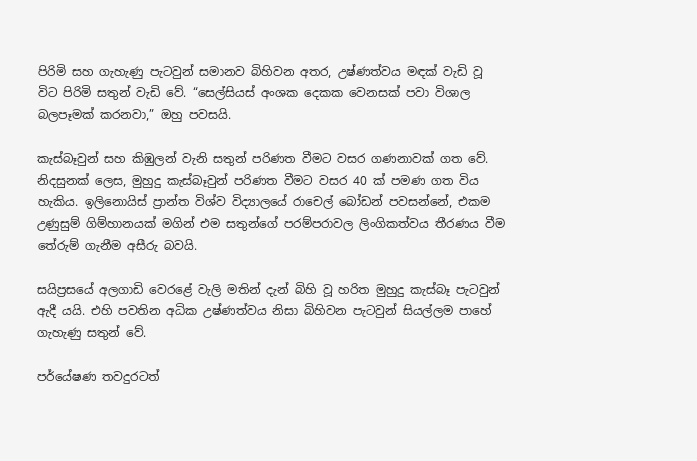පිරිමි සහ ගැහැණු පැටවුන් සමානව බිහිවන අතර, උෂ්ණත්වය මඳක් වැඩි වූ විට පිරිමි සතුන් වැඩි වේ. “සෙල්සියස් අංශක දෙකක වෙනසක් පවා විශාල බලපෑමක් කරනවා,” ඔහු පවසයි.

කැස්බෑවුන් සහ කිඹුලන් වැනි සතුන් පරිණත වීමට වසර ගණනාවක් ගත වේ. නිදසුනක් ලෙස, මුහුදු කැස්බෑවුන් පරිණත වීමට වසර 40 ක් පමණ ගත විය හැකිය. ඉලිනොයිස් ප්‍රාන්ත විශ්ව විද්‍යාලයේ රාචෙල් බෝඩන් පවසන්නේ, එකම උණුසුම් ගිම්හානයක් මගින් එම සතුන්ගේ පරම්පරාවල ලිංගිකත්වය තීරණය වීම තේරුම් ගැනීම අසීරු බවයි.

සයිප්‍රසයේ අලගාඩි වෙරළේ වැලි මතින් දැන් බිහි වූ හරිත මුහුදු කැස්බෑ පැටවුන් ඇදී යයි. එහි පවතින අධික උෂ්ණත්වය නිසා බිහිවන පැටවුන් සියල්ලම පාහේ ගැහැණු සතුන් වේ.

පර්යේෂණ තවදුරටත්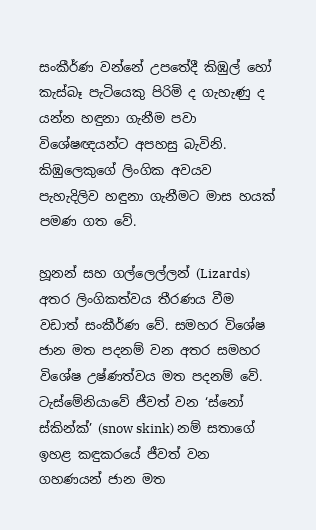සංකීර්ණ වන්නේ උපතේදී කිඹුල් හෝ කැස්බෑ පැටියෙකු පිරිමි ද ගැහැණු ද යන්න හඳුනා ගැනීම පවා විශේෂඥයන්ට අපහසු බැවිනි. කිඹුලෙකුගේ ලිංගික අවයව පැහැදිලිව හඳුනා ගැනීමට මාස හයක් පමණ ගත වේ.

හූනන් සහ ගල්ලෙල්ලන් (Lizards) අතර ලිංගිකත්වය තීරණය වීම වඩාත් සංකීර්ණ වේ. සමහර විශේෂ ජාන මත පදනම් වන අතර සමහර විශේෂ උෂ්ණත්වය මත පදනම් වේ. ටැස්මේනියාවේ ජීවත් වන ‘ස්නෝ ස්කින්ක්’ (snow skink) නම් සතාගේ ඉහළ කඳුකරයේ ජීවත් වන ගහණයන් ජාන මත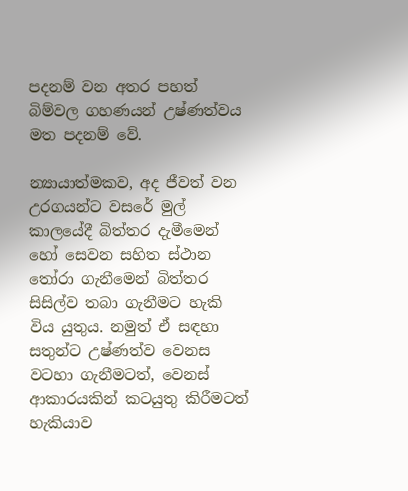පදනම් වන අතර පහත් බිම්වල ගහණයන් උෂ්ණත්වය මත පදනම් වේ.

න්‍යායාත්මකව, අද ජීවත් වන උරගයන්ට වසරේ මුල් කාලයේදී බිත්තර දැමීමෙන් හෝ සෙවන සහිත ස්ථාන තෝරා ගැනීමෙන් බිත්තර සිසිල්ව තබා ගැනීමට හැකි විය යුතුය. නමුත් ඒ සඳහා සතුන්ට උෂ්ණත්ව වෙනස වටහා ගැනීමටත්, වෙනස් ආකාරයකින් කටයුතු කිරීමටත් හැකියාව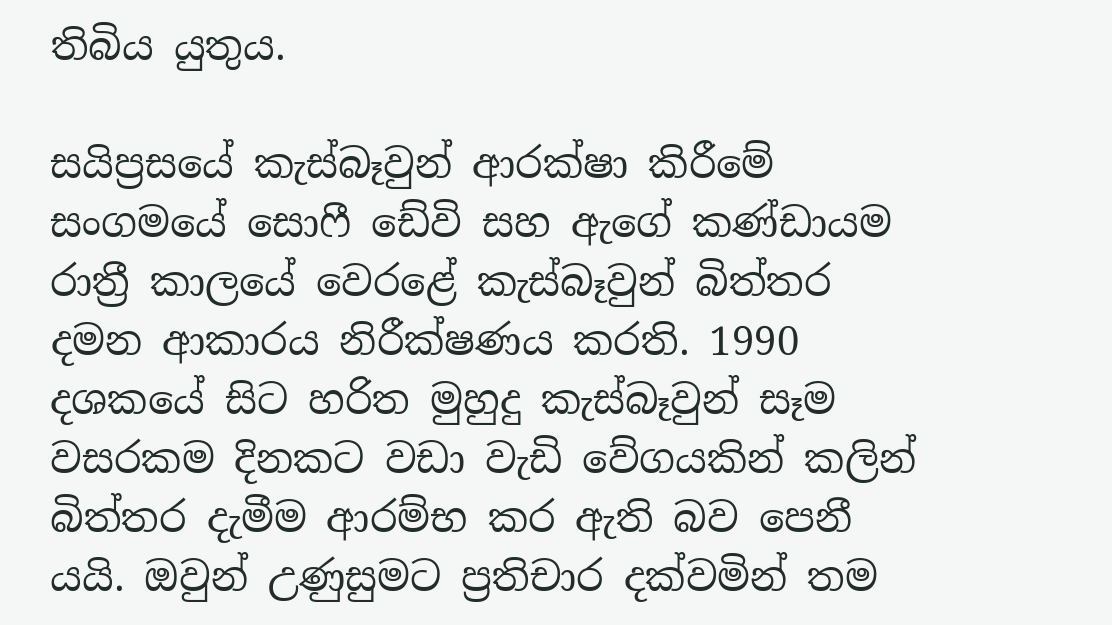තිබිය යුතුය.

සයිප්‍රසයේ කැස්බෑවුන් ආරක්ෂා කිරීමේ සංගමයේ සොෆී ඩේවි සහ ඇගේ කණ්ඩායම රාත්‍රී කාලයේ වෙරළේ කැස්බෑවුන් බිත්තර දමන ආකාරය නිරීක්ෂණය කරති. 1990 දශකයේ සිට හරිත මුහුදු කැස්බෑවුන් සෑම වසරකම දිනකට වඩා වැඩි වේගයකින් කලින් බිත්තර දැමීම ආරම්භ කර ඇති බව පෙනී යයි. ඔවුන් උණුසුමට ප්‍රතිචාර දක්වමින් තම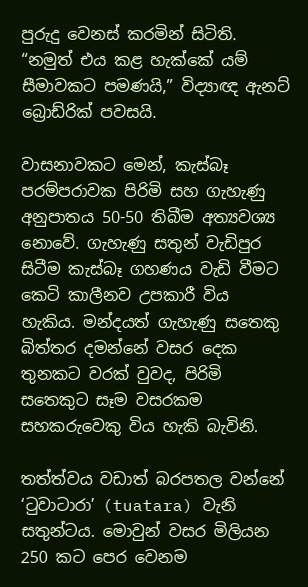පුරුදු වෙනස් කරමින් සිටිති. “නමුත් එය කළ හැක්කේ යම් සීමාවකට පමණයි,” විද්‍යාඥ ඇනට් බ්‍රොඩ්රික් පවසයි.

වාසනාවකට මෙන්, කැස්බෑ පරම්පරාවක පිරිමි සහ ගැහැණු අනුපාතය 50-50 තිබීම අත්‍යවශ්‍ය නොවේ. ගැහැණු සතුන් වැඩිපුර සිටීම කැස්බෑ ගහණය වැඩි වීමට කෙටි කාලීනව උපකාරී විය හැකිය. මන්දයත් ගැහැණු සතෙකු බිත්තර දමන්නේ වසර දෙක තුනකට වරක් වුවද, පිරිමි සතෙකුට සෑම වසරකම සහකරුවෙකු විය හැකි බැවිනි.

තත්ත්වය වඩාත් බරපතල වන්නේ ‘ටුවාටාරා’ (tuatara) වැනි සතුන්ටය. මොවුන් වසර මිලියන 250 කට පෙර වෙනම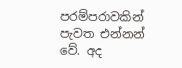පරම්පරාවකින් පැවත එන්නන් වේ. අද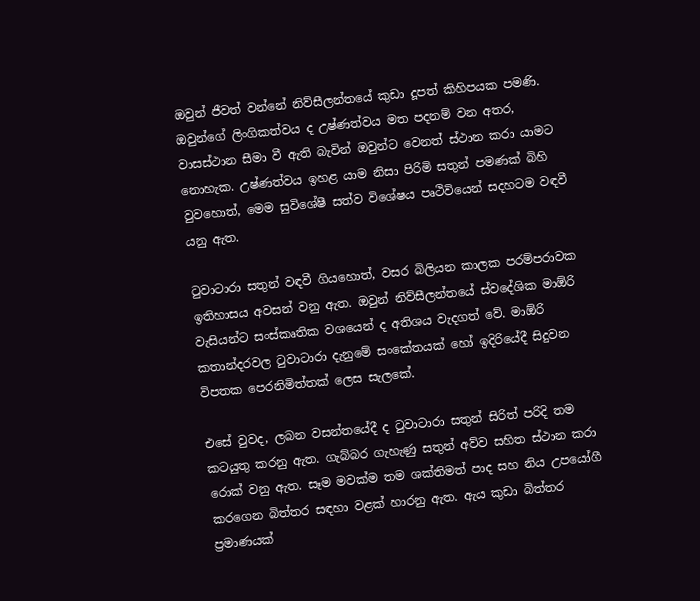ඔවුන් ජීවත් වන්නේ නිව්සීලන්තයේ කුඩා දූපත් කිහිපයක පමණි. ඔවුන්ගේ ලිංගිකත්වය ද උෂ්ණත්වය මත පදනම් වන අතර, වාසස්ථාන සීමා වී ඇති බැවින් ඔවුන්ට වෙනත් ස්ථාන කරා යාමට නොහැක. උෂ්ණත්වය ඉහළ යාම නිසා පිරිමි සතුන් පමණක් බිහි වුවහොත්, මෙම සුවිශේෂී සත්ව විශේෂය පෘථිවියෙන් සදහටම වඳවී යනු ඇත.

ටුවාටාරා සතුන් වඳවී ගියහොත්, වසර බිලියන කාලක පරම්පරාවක ඉතිහාසය අවසන් වනු ඇත. ඔවුන් නිව්සීලන්තයේ ස්වදේශික මාඕරි වැසියන්ට සංස්කෘතික වශයෙන් ද අතිශය වැදගත් වේ. මාඕරි කතාන්දරවල ටුවාටාරා දැනුමේ සංකේතයක් හෝ ඉදිරියේදී සිදුවන විපතක පෙරනිමිත්තක් ලෙස සැලකේ.

එසේ වුවද, ලබන වසන්තයේදී ද ටුවාටාරා සතුන් සිරිත් පරිදි තම කටයුතු කරනු ඇත. ගැබ්බර ගැහැණු සතුන් අව්ව සහිත ස්ථාන කරා රොක් වනු ඇත. සෑම මවක්ම තම ශක්තිමත් පාද සහ නිය උපයෝගී කරගෙන බිත්තර සඳහා වළක් හාරනු ඇත. ඇය කුඩා බිත්තර ප්‍රමාණයක්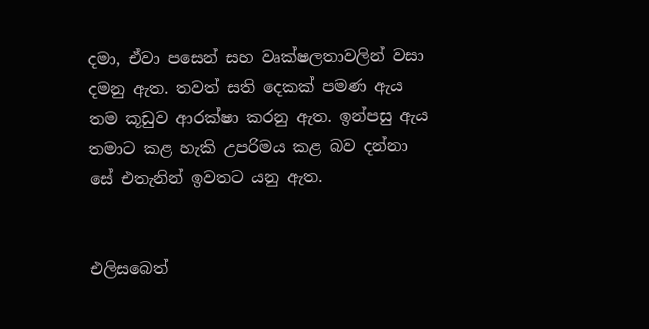දමා, ඒවා පසෙන් සහ වෘක්ෂලතාවලින් වසා දමනු ඇත. තවත් සති දෙකක් පමණ ඇය තම කූඩුව ආරක්ෂා කරනු ඇත. ඉන්පසු ඇය තමාට කළ හැකි උපරිමය කළ බව දන්නා සේ එතැනින් ඉවතට යනු ඇත.


එලිසබෙත්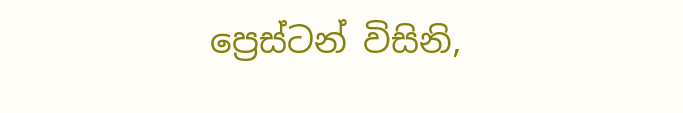ප්‍රෙස්ටන් විසිනි,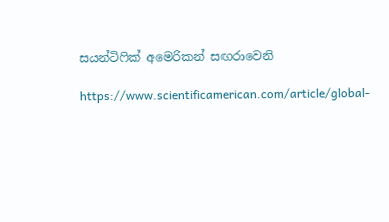සයන්ටිෆික් අමෙරිකන් සඟරාවෙනි

https://www.scientificamerican.com/article/global-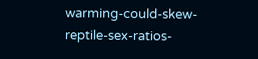warming-could-skew-reptile-sex-ratios-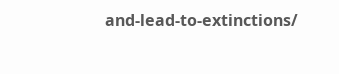and-lead-to-extinctions/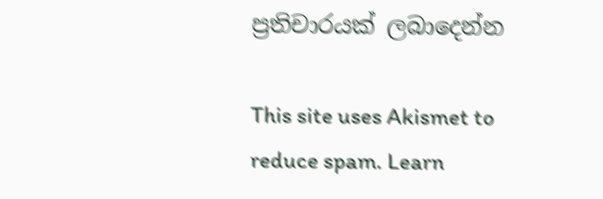ප්‍රතිචාරයක් ලබාදෙන්න

This site uses Akismet to reduce spam. Learn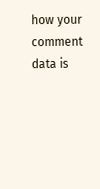how your comment data is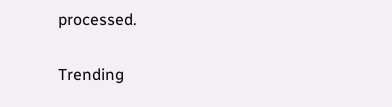processed.

Trending